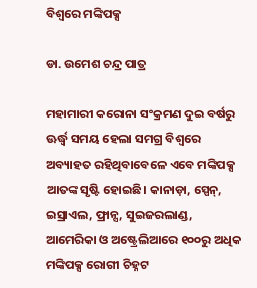ବିଶ୍ୱରେ ମଙ୍କିପକ୍ସ

ଡା. ଉମେଶ ଚନ୍ଦ୍ର ପାତ୍ର

ମହାମାରୀ କରୋନା ସଂକ୍ରମଣ ଦୁଇ ବର୍ଷରୁ ଊର୍ଦ୍ଧ୍ୱ ସମୟ ହେଲା ସମଗ୍ର ବିଶ୍ୱରେ ଅବ୍ୟାହତ ରହିଥିବାବେଳେ ଏବେ ମଙ୍କିପକ୍ସ ଆତଙ୍କ ସୃଷ୍ଟି ହୋଇଛି। କାନାଡ଼ା, ସ୍ପେନ୍‌, ଇସ୍ରାଏଲ, ଫ୍ରାନ୍ସ, ସୁଇଜରଲାଣ୍ଡ, ଆମେରିକା ଓ ଅଷ୍ଟ୍ରେଲିଆରେ ୧୦୦ରୁ ଅଧିକ ମଙ୍କିପକ୍ସ ରୋଗୀ ଚିହ୍ନଟ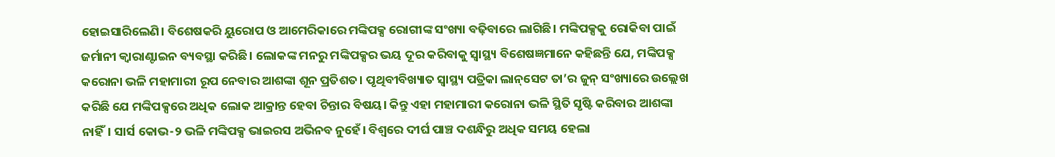ହୋଇସାରିଲେଣି। ବିଶେଷକରି ୟୁରୋପ ଓ ଆମେରିକାରେ ମଙ୍କିପକ୍ସ ରୋଗୀଙ୍କ ସଂଖ୍ୟା ବଢ଼ିବାରେ ଲାଗିଛି। ମଙ୍କିପକ୍ସକୁ ରୋକିବା ପାଇଁ ଜର୍ମାନୀ କ୍ୱାରାଣ୍ଟାଇନ ବ୍ୟବସ୍ଥା କରିଛି। ଲୋକଙ୍କ ମନରୁ ମଙ୍କିପକ୍ସର ଭୟ ଦୂର କରିବାକୁ ସ୍ବାସ୍ଥ୍ୟ ବିଶେଷଜ୍ଞମାନେ କହିଛନ୍ତି ଯେ, ମଙ୍କିପକ୍ସ କରୋନା ଭଳି ମହାମାରୀ ରୂପ ନେବାର ଆଶଙ୍କା ଶୂନ ପ୍ରତିଶତ। ପୃଥିବୀବିଖ୍ୟାତ ସ୍ବାସ୍ଥ୍ୟ ପତ୍ରିକା ଲାନ୍‌ସେଟ ତା’ର ଜୁନ୍‌ ସଂଖ୍ୟାରେ ଉଲ୍ଲେଖ କରିଛି ଯେ ମଙ୍କିପକ୍ସରେ ଅଧିକ ଲୋକ ଆକ୍ରାନ୍ତ ହେବା ଚିନ୍ତାର ବିଷୟ। କିନ୍ତୁ ଏହା ମହାମାରୀ କରୋନା ଭଳି ସ୍ଥିତି ସୃଷ୍ଟି କରିବାର ଆଶଙ୍କା ନାହିଁ। ସାର୍ସ କୋଭ-୨ ଭଳି ମଙ୍କିପକ୍ସ ଭାଇରସ ଅଭିନବ ନୁହେଁ। ବିଶ୍ୱରେ ଦୀର୍ଘ ପାଞ୍ଚ ଦଶନ୍ଧିରୁ ଅଧିକ ସମୟ ହେଲା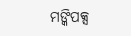ମଙ୍କିପକ୍ସ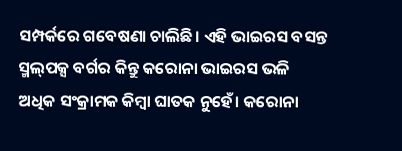ସମ୍ପର୍କରେ ଗବେଷଣା ଚାଲିଛି। ଏହି ଭାଇରସ ବସନ୍ତ ସ୍ମଲ୍‌ପକ୍ସ ବର୍ଗର କିନ୍ତୁ କରୋନା ଭାଇରସ ଭଳି ଅଧିକ ସଂକ୍ରାମକ କିମ୍ବା ଘାତକ ନୁହେଁ। କରୋନା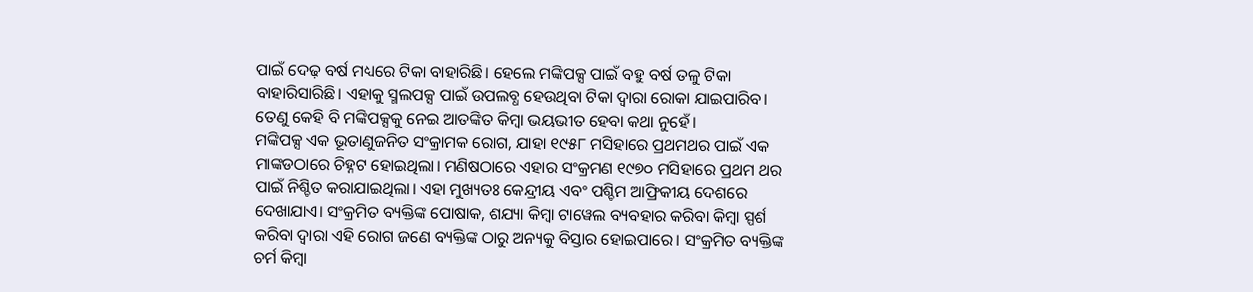ପାଇଁ ଦେଢ଼ ବର୍ଷ ମଧ୍ୟରେ ଟିକା ବାହାରିଛି। ହେଲେ ମଙ୍କିପକ୍ସ ପାଇଁ ବହୁ ବର୍ଷ ତଳୁ ଟିକା ବାହାରିସାରିଛି। ଏହାକୁ ସ୍ମଲପକ୍ସ ପାଇଁ ଉପଲବ୍ଧ ହେଉଥିବା ଟିକା ଦ୍ୱାରା ରୋକା ଯାଇପାରିବ। ତେଣୁ କେହି ବି ମଙ୍କିପକ୍ସକୁ ନେଇ ଆତଙ୍କିତ କିମ୍ବା ଭୟଭୀତ ହେବା କଥା ନୁହେଁ।
ମଙ୍କିପକ୍ସ ଏକ ଭୂତାଣୁଜନିତ ସଂକ୍ରାମକ ରୋଗ, ଯାହା ୧୯୫୮ ମସିହାରେ ପ୍ରଥମଥର ପାଇଁ ଏକ ମାଙ୍କଡଠାରେ ଚିହ୍ନଟ ହୋଇଥିଲା। ମଣିଷଠାରେ ଏହାର ସଂକ୍ରମଣ ୧୯୭୦ ମସିହାରେ ପ୍ରଥମ ଥର ପାଇଁ ନିଶ୍ଚିତ କରାଯାଇଥିଲା। ଏହା ମୁଖ୍ୟତଃ କେନ୍ଦ୍ରୀୟ ଏବଂ ପଶ୍ଚିମ ଆଫ୍ରିକୀୟ ଦେଶରେ ଦେଖାଯାଏ। ସଂକ୍ରମିତ ବ୍ୟକ୍ତିଙ୍କ ପୋଷାକ, ଶଯ୍ୟା କିମ୍ବା ଟାୱେଲ ବ୍ୟବହାର କରିବା କିମ୍ବା ସ୍ପର୍ଶ କରିବା ଦ୍ୱାରା ଏହି ରୋଗ ଜଣେ ବ୍ୟକ୍ତିଙ୍କ ଠାରୁ ଅନ୍ୟକୁ ବିସ୍ତାର ହୋଇପାରେ। ସଂକ୍ରମିତ ବ୍ୟକ୍ତିଙ୍କ ଚର୍ମ କିମ୍ବା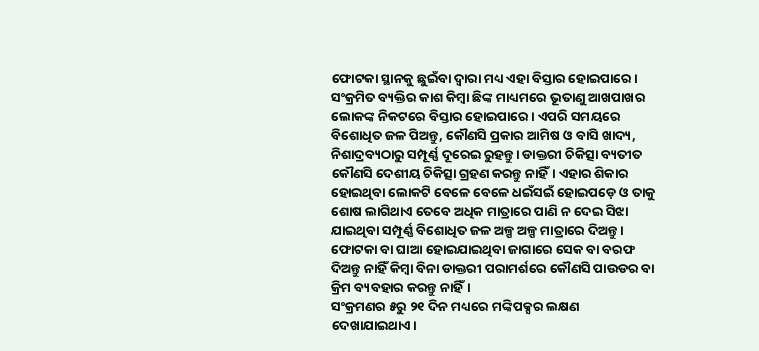ଫୋଟକା ସ୍ଥାନକୁ ଛୁଇଁବା ଦ୍ୱାରା ମଧ୍ୟ ଏହା ବିସ୍ତାର ହୋଇପାରେ। ସଂକ୍ରମିତ ବ୍ୟକ୍ତିର କାଶ କିମ୍ବା ଛିଙ୍କ ମାଧ୍ୟମରେ ଭୂତାଣୁ ଆଖପାଖର ଲୋକଙ୍କ ନିକଟରେ ବିସ୍ତାର ହୋଇପାରେ। ଏପରି ସମୟରେ ବିଶୋଧିତ ଜଳ ପିଅନ୍ତୁ, କୌଣସି ପ୍ରକାର ଆମିଷ ଓ ବାସି ଖାଦ୍ୟ, ନିଶାଦ୍ରବ୍ୟଠାରୁ ସମ୍ପୂର୍ଣ୍ଣ ଦୂରେଇ ରୁହନ୍ତୁ। ଡାକ୍ତରୀ ଚିକିତ୍ସା ବ୍ୟତୀତ କୌଣସି ଦେଶୀୟ ଚିକିତ୍ସା ଗ୍ରହଣ କରନ୍ତୁ ନାହିଁ। ଏହାର ଶିକାର ହୋଇଥିବା ଲୋକଟି ବେଳେ ବେଳେ ଧଇଁସଇଁ ହୋଇପଡ଼େ ଓ ତାକୁ ଶୋଷ ଲାଗିଥାଏ ତେବେ ଅଧିକ ମାତ୍ରାରେ ପାଣି ନ ଦେଇ ସିଝା ଯାଇଥିବା ସମ୍ପୂର୍ଣ୍ଣ ବିଶୋଧିତ ଜଳ ଅଳ୍ପ ଅଳ୍ପ ମାତ୍ରାରେ ଦିଅନ୍ତୁ। ଫୋଟକା ବା ଘାଆ ହୋଇଯାଇଥିବା ଜାଗାରେ ସେକ ବା ବରଫ ଦିଅନ୍ତୁ ନାହିଁ କିମ୍ବା ବିନା ଡାକ୍ତରୀ ପରାମର୍ଶରେ କୌଣସି ପାଉଡର ବା କ୍ରିମ ବ୍ୟବହାର କରନ୍ତୁ ନାହିଁ।
ସଂକ୍ରମଣର ୫ରୁ ୨୧ ଦିନ ମଧ୍ୟରେ ମଙ୍କିପକ୍ସର ଲକ୍ଷଣ ଦେଖାଯାଇଥାଏ।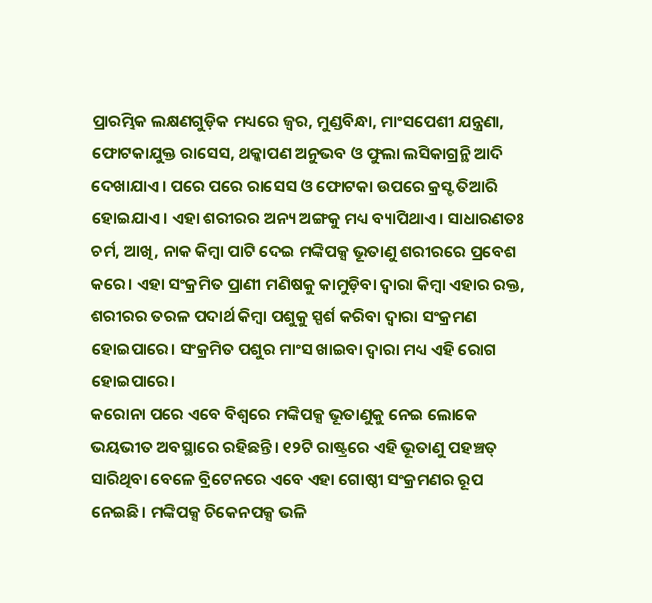ପ୍ରାରମ୍ଭିକ ଲକ୍ଷଣଗୁଡ଼ିକ ମଧ୍ୟରେ ଜ୍ୱର, ମୁଣ୍ଡବିନ୍ଧା, ମାଂସପେଶୀ ଯନ୍ତ୍ରଣା, ଫୋଟକାଯୁକ୍ତ ରାସେସ, ଥକ୍କାପଣ ଅନୁଭବ ଓ ଫୁଲା ଲସିକାଗ୍ରନ୍ଥି ଆଦି ଦେଖାଯାଏ। ପରେ ପରେ ରାସେସ ଓ ଫୋଟକା ଉପରେ କ୍ରସ୍ଟ ତିଆରି ହୋଇଯାଏ। ଏହା ଶରୀରର ଅନ୍ୟ ଅଙ୍ଗକୁ ମଧ୍ୟ ବ୍ୟାପିଥାଏ। ସାଧାରଣତଃ ଚର୍ମ, ଆଖି, ନାକ କିମ୍ବା ପାଟି ଦେଇ ମଙ୍କିପକ୍ସ ଭୂତାଣୁ ଶରୀରରେ ପ୍ରବେଶ କରେ। ଏହା ସଂକ୍ରମିତ ପ୍ରାଣୀ ମଣିଷକୁ କାମୁଡ଼ିବା ଦ୍ୱାରା କିମ୍ବା ଏହାର ରକ୍ତ, ଶରୀରର ତରଳ ପଦାର୍ଥ କିମ୍ବା ପଶୁକୁ ସ୍ପର୍ଶ କରିବା ଦ୍ୱାରା ସଂକ୍ରମଣ ହୋଇପାରେ। ସଂକ୍ରମିତ ପଶୁର ମାଂସ ଖାଇବା ଦ୍ୱାରା ମଧ୍ୟ ଏହି ରୋଗ ହୋଇପାରେ।
କରୋନା ପରେ ଏବେ ବିଶ୍ୱରେ ମଙ୍କିପକ୍ସ ଭୂତାଣୁକୁ ନେଇ ଲୋକେ ଭୟଭୀତ ଅବସ୍ଥାରେ ରହିଛନ୍ତି। ୧୨ଟି ରାଷ୍ଟ୍ରରେ ଏହି ଭୂତାଣୁ ପହଞ୍ଚତ୍ ସାରିଥିବା ବେଳେ ବ୍ରିଟେନରେ ଏବେ ଏହା ଗୋଷ୍ଠୀ ସଂକ୍ରମଣର ରୂପ ନେଇଛି। ମଙ୍କିପକ୍ସ ଚିକେନପକ୍ସ ଭଳି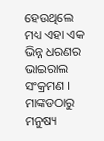ହେଉଥିଲେ ମଧ୍ୟ ଏହା ଏକ ଭିନ୍ନ ଧରଣର ଭାଇରାଲ ସଂକ୍ରମଣ । ମାଙ୍କଡଠାରୁ ମନୁଷ୍ୟ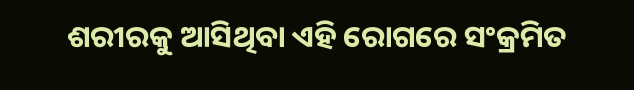ଶରୀରକୁ ଆସିଥିବା ଏହି ରୋଗରେ ସଂକ୍ରମିତ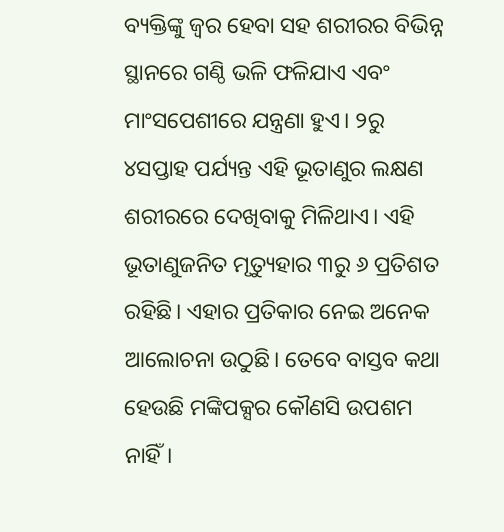ବ୍ୟକ୍ତିଙ୍କୁ ଜ୍ୱର ହେବା ସହ ଶରୀରର ବିଭିନ୍ନ ସ୍ଥାନରେ ଗଣ୍ଠି ଭଳି ଫଳିଯାଏ ଏବଂ ମାଂସପେଶୀରେ ଯନ୍ତ୍ରଣା ହୁଏ। ୨ରୁ ୪ସପ୍ତାହ ପର୍ଯ୍ୟନ୍ତ ଏହି ଭୂତାଣୁର ଲକ୍ଷଣ ଶରୀରରେ ଦେଖିବାକୁ ମିଳିଥାଏ। ଏହି ଭୂତାଣୁଜନିତ ମୃତ୍ୟୁହାର ୩ରୁ ୬ ପ୍ରତିଶତ ରହିଛି। ଏହାର ପ୍ରତିକାର ନେଇ ଅନେକ ଆଲୋଚନା ଉଠୁଛି। ତେବେ ବାସ୍ତବ କଥା ହେଉଛି ମଙ୍କିପକ୍ସର କୌଣସି ଉପଶମ ନାହିଁ।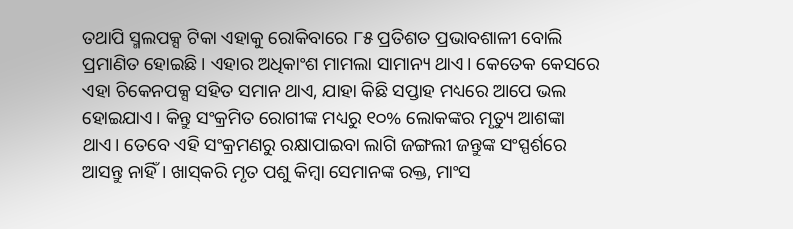ତଥାପି ସ୍ମଲପକ୍ସ ଟିକା ଏହାକୁ ରୋକିବାରେ ୮୫ ପ୍ରତିଶତ ପ୍ରଭାବଶାଳୀ ବୋଲି ପ୍ରମାଣିତ ହୋଇଛି। ଏହାର ଅଧିକାଂଶ ମାମଲା ସାମାନ୍ୟ ଥାଏ। କେତେକ କେସରେ ଏହା ଚିକେନପକ୍ସ ସହିତ ସମାନ ଥାଏ, ଯାହା କିଛି ସପ୍ତାହ ମଧ୍ୟରେ ଆପେ ଭଲ ହୋଇଯାଏ। କିନ୍ତୁ ସଂକ୍ରମିତ ରୋଗୀଙ୍କ ମଧ୍ୟରୁ ୧୦% ଲୋକଙ୍କର ମୃତ୍ୟୁ ଆଶଙ୍କା ଥାଏ। ତେବେ ଏହି ସଂକ୍ରମଣରୁ ରକ୍ଷାପାଇବା ଲାଗି ଜଙ୍ଗଲୀ ଜନ୍ତୁଙ୍କ ସଂସ୍ପର୍ଶରେ ଆସନ୍ତୁ ନାହିଁ। ଖାସ୍‌କରି ମୃତ ପଶୁ କିମ୍ବା ସେମାନଙ୍କ ରକ୍ତ, ମାଂସ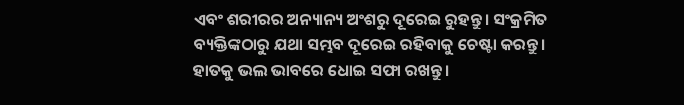ଏବଂ ଶରୀରର ଅନ୍ୟାନ୍ୟ ଅଂଶରୁ ଦୂରେଇ ରୁହନ୍ତୁ। ସଂକ୍ରମିତ ବ୍ୟକ୍ତିଙ୍କଠାରୁ ଯଥା ସମ୍ଭବ ଦୂରେଇ ରହିବାକୁ ଚେଷ୍ଟା କରନ୍ତୁ। ହାତକୁ ଭଲ ଭାବରେ ଧୋଇ ସଫା ରଖନ୍ତୁ।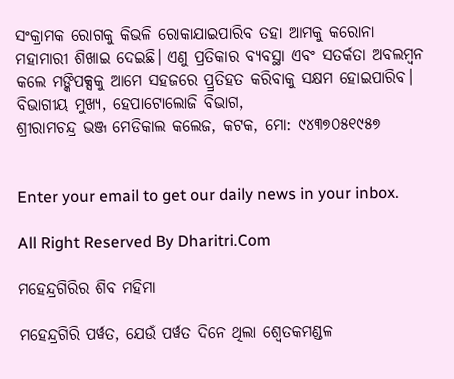ସଂକ୍ରାମକ ରୋଗକୁ କିଭଳି ରୋକାଯାଇପାରିବ ତହା ଆମକୁ କରୋନା ମହାମାରୀ ଶିଖାଇ ଦେଇଛି। ଏଣୁ ପ୍ରତିକାର ବ୍ୟବସ୍ଥା ଏବଂ ସତର୍କତା ଅବଲମ୍ବନ କଲେ ମଙ୍କିପକ୍ସକୁ ଆମେ ସହଜରେ ପ୍ର୍ରତିହତ କରିବାକୁ ସକ୍ଷମ ହୋଇପାରିବ।
ବିଭାଗୀୟ ମୁଖ୍ୟ, ହେପାଟୋଲୋଜି ବିଭାଗ,
ଶ୍ରୀରାମଚନ୍ଦ୍ର ଭଞ୍ଜ ମେଡିକାଲ କଲେଜ, କଟକ, ମୋ: ୯୪୩୭୦୫୧୯୫୭


Enter your email to get our daily news in your inbox.

All Right Reserved By Dharitri.Com

ମହେନ୍ଦ୍ରଗିରିର ଶିବ ମହିମା

ମହେନ୍ଦ୍ରଗିରି ପର୍ୱତ, ଯେଉଁ ପର୍ୱତ ଦିନେ ଥିଲା ଶ୍ୱେତକମଣ୍ଡଳ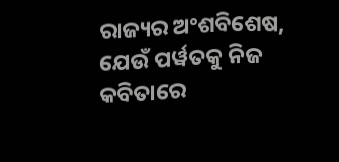ରାଜ୍ୟର ଅଂଶବିଶେଷ, ଯେଉଁ ପର୍ୱତକୁ ନିଜ କବିତାରେ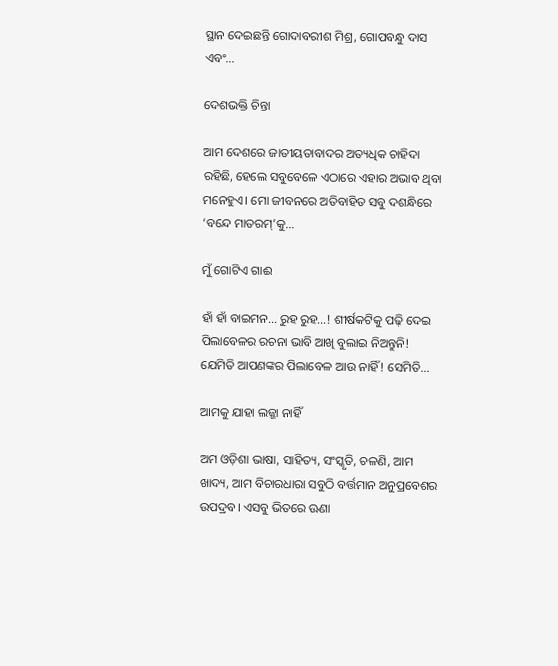ସ୍ଥାନ ଦେଇଛନ୍ତି ଗୋଦାବରୀଶ ମିଶ୍ର, ଗୋପବନ୍ଧୁ ଦାସ ଏବଂ…

ଦେଶଭକ୍ତି ଚିନ୍ତା

ଆମ ଦେଶରେ ଜାତୀୟତାବାଦର ଅତ୍ୟଧିକ ଚାହିଦା ରହିଛି, ହେଲେ ସବୁବେଳେ ଏଠାରେ ଏହାର ଅଭାବ ଥିବା ମନେହୁଏ। ମୋ ଜୀବନରେ ଅତିବାହିତ ସବୁ ଦଶନ୍ଧିରେ ‘ବନ୍ଦେ ମାତରମ୍‌’କୁ…

ମୁଁ ଗୋଟିଏ ଗାଈ

ହାଁ ହାଁ ବାଇମନ… ରୁହ ରୁହ…! ଶୀର୍ଷକଟିକୁ ପଢ଼ି ଦେଇ ପିଲାବେଳର ରଚନା ଭାବି ଆଖି ବୁଲାଇ ନିଅନ୍ତୁନି! ଯେମିତି ଆପଣଙ୍କର ପିଲାବେଳ ଆଉ ନାହିଁ! ସେମିତି…

ଆମକୁ ଯାହା ଲଜ୍ଜା ନାହିଁ

ଅମ ଓଡ଼ିଶା ଭାଷା, ସାହିତ୍ୟ, ସଂସ୍କୃତି, ଚଳଣି, ଆମ ଖାଦ୍ୟ, ଆମ ବିଚାରଧାରା ସବୁଠି ବର୍ତ୍ତମାନ ଅନୁପ୍ରବେଶର ଉପଦ୍ରବ। ଏସବୁ ଭିତରେ ଊଣା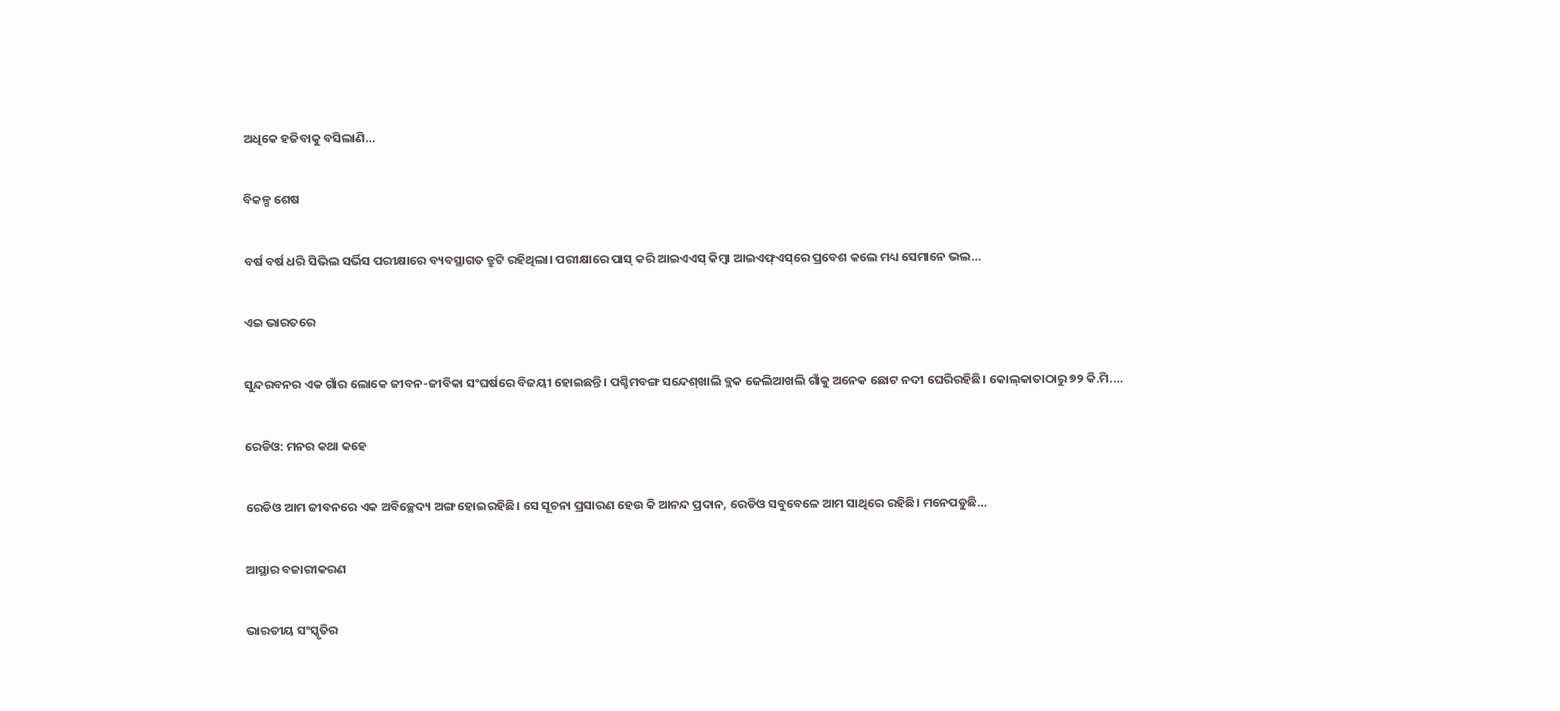ଅଧିକେ ହଜିବାକୁ ବସିଲାଣି…

ବିକଳ୍ପ ଶେଷ

ବର୍ଷ ବର୍ଷ ଧରି ସିଭିଲ ସର୍ଭିସ ପରୀକ୍ଷାରେ ବ୍ୟବସ୍ଥାଗତ ତ୍ରୁଟି ରହିଥିଲା। ପରୀକ୍ଷାରେ ପାସ୍‌ କରି ଆଇଏଏସ୍‌ କିମ୍ବା ଆଇଏଫ୍‌ଏସ୍‌ରେ ପ୍ରବେଶ କଲେ ମଧ୍ୟ ସେମାନେ ଭଲ…

ଏଇ ଭାରତରେ

ସୁନ୍ଦରବନର ଏକ ଗାଁର ଲୋକେ ଜୀବନ-ଜୀବିକା ସଂଘର୍ଷରେ ବିଜୟୀ ହୋଇଛନ୍ତି। ପଶ୍ଚିମବଙ୍ଗ ସନ୍ଦେଶ୍‌ଖାଲି ବ୍ଲକ ଜେଲିଆଖଲି ଗାଁକୁ ଅନେକ ଛୋଟ ନଦୀ ଘେରିରହିଛି। କୋଲ୍‌କାତାଠାରୁ ୭୨ କି.ମି.…

ରେଡିଓ: ମନର କଥା କହେ

ରେଡିଓ ଆମ ଜୀବନରେ ଏକ ଅବିଚ୍ଛେଦ୍ୟ ଅଙ୍ଗ ହୋଇରହିଛି। ସେ ସୂଚନା ପ୍ରସାରଣ ହେଉ କି ଆନନ୍ଦ ପ୍ରଦାନ, ରେଡିଓ ସବୁବେଳେ ଆମ ସାଥିରେ ରହିଛି। ମନେପଡୁଛି…

ଆସ୍ଥାର ବଜାରୀକରଣ

ଭାରତୀୟ ସଂସ୍କୃତିର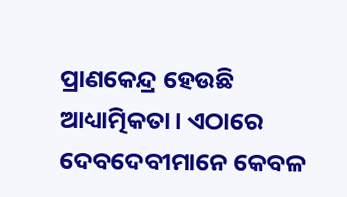ପ୍ରାଣକେନ୍ଦ୍ର ହେଉଛି ଆଧ୍ୟାତ୍ମିକତା। ଏଠାରେ ଦେବଦେବୀମାନେ କେବଳ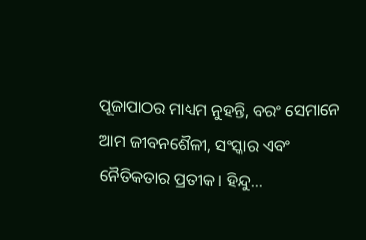ପୂଜାପାଠର ମାଧ୍ୟମ ନୁହନ୍ତି, ବରଂ ସେମାନେ ଆମ ଜୀବନଶୈଳୀ, ସଂସ୍କାର ଏବଂ ନୈତିକତାର ପ୍ରତୀକ। ହିନ୍ଦୁ…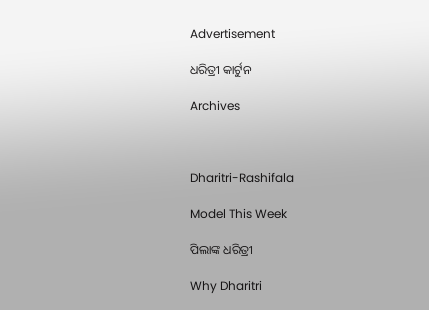Advertisement

ଧରିତ୍ରୀ କାର୍ଟୁନ

Archives



Dharitri-Rashifala

Model This Week

ପିଲାଙ୍କ ଧରିତ୍ରୀ

Why Dharitri